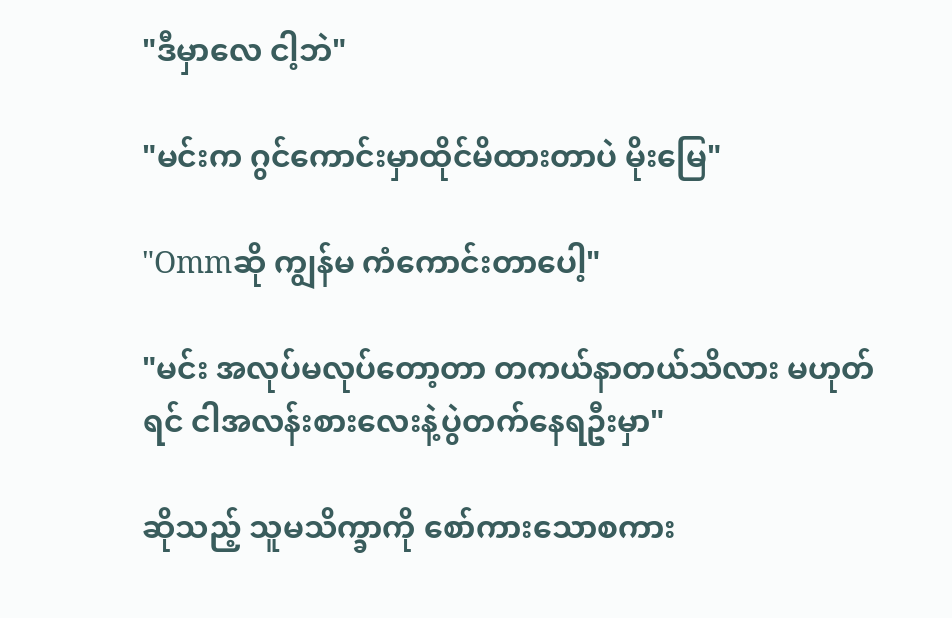"ဒီမှာလေ ငါ့ဘဲ"

"မင်းက ဂွင်ကောင်းမှာထိုင်မိထားတာပဲ မိုးမြေ"

"Ommဆို ကျွန်မ ကံကောင်းတာပေါ့"

"မင်း အလုပ်မလုပ်တော့တာ တကယ်နာတယ်သိလား မဟုတ်ရင် ငါအလန်းစားလေးနဲ့ပွဲတက်နေရဦးမှာ"

ဆိုသည့် သူမသိက္ခာကို စော်ကားသောစကား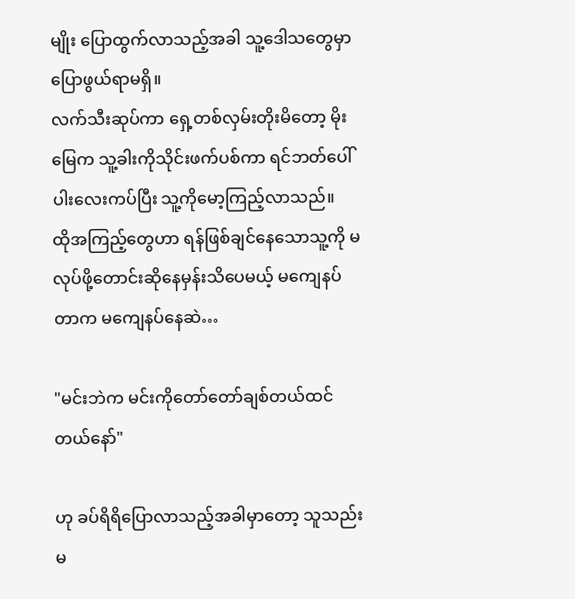မျိုး ပြောထွက်လာသည့်အခါ သူ့ဒေါသတွေမှာ ပြောဖွယ်ရာမရှိ။
လက်သီးဆုပ်ကာ ရှေ့တစ်လှမ်းတိုးမိတော့ မိုးမြေက သူ့ခါးကိုသိုင်းဖက်ပစ်ကာ ရင်ဘတ်ပေါ်ပါးလေးကပ်ပြီး သူ့ကိုမော့ကြည့်လာသည်။
ထိုအကြည့်တွေဟာ ရန်ဖြစ်ချင်နေသောသူ့ကို မလုပ်ဖို့တောင်းဆိုနေမှန်းသိပေမယ့် မကျေနပ်တာက မကျေနပ်နေဆဲ…

"မင်းဘဲက မင်းကိုတော်တော်ချစ်တယ်ထင်တယ်နော်"

ဟု ခပ်ရိရိပြောလာသည့်အခါမှာတော့ သူသည်းမ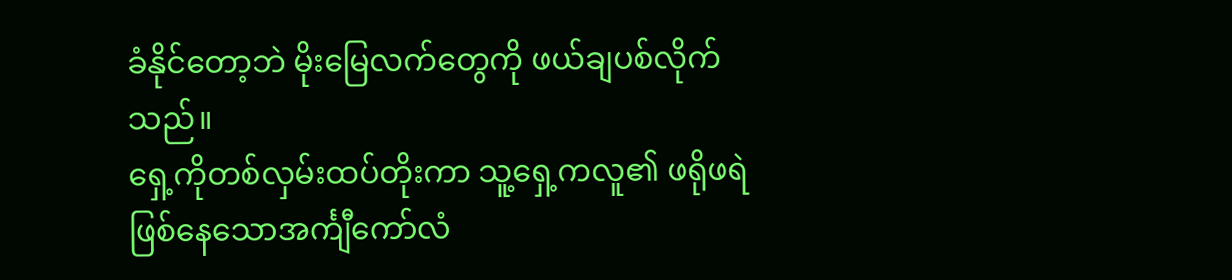ခံနိုင်တော့ဘဲ မိုးမြေလက်တွေကို ဖယ်ချပစ်လိုက်သည်။
ရှေ့ကိုတစ်လှမ်းထပ်တိုးကာ သူ့ရှေ့ကလူ၏ ဖရိုဖရဲဖြစ်နေသောအင်္ကျီကော်လံ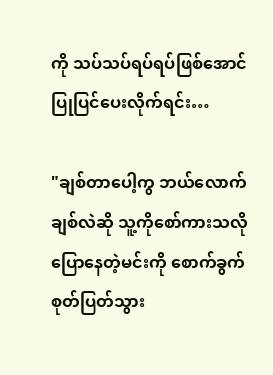ကို သပ်သပ်ရပ်ရပ်ဖြစ်အောင် ပြုပြင်ပေးလိုက်ရင်း…

"ချစ်တာပေါ့ကွ ဘယ်လောက်ချစ်လဲဆို သူ့ကိုစော်ကားသလိုပြောနေတဲ့မင်းကို စောက်ခွက်စုတ်ပြတ်သွား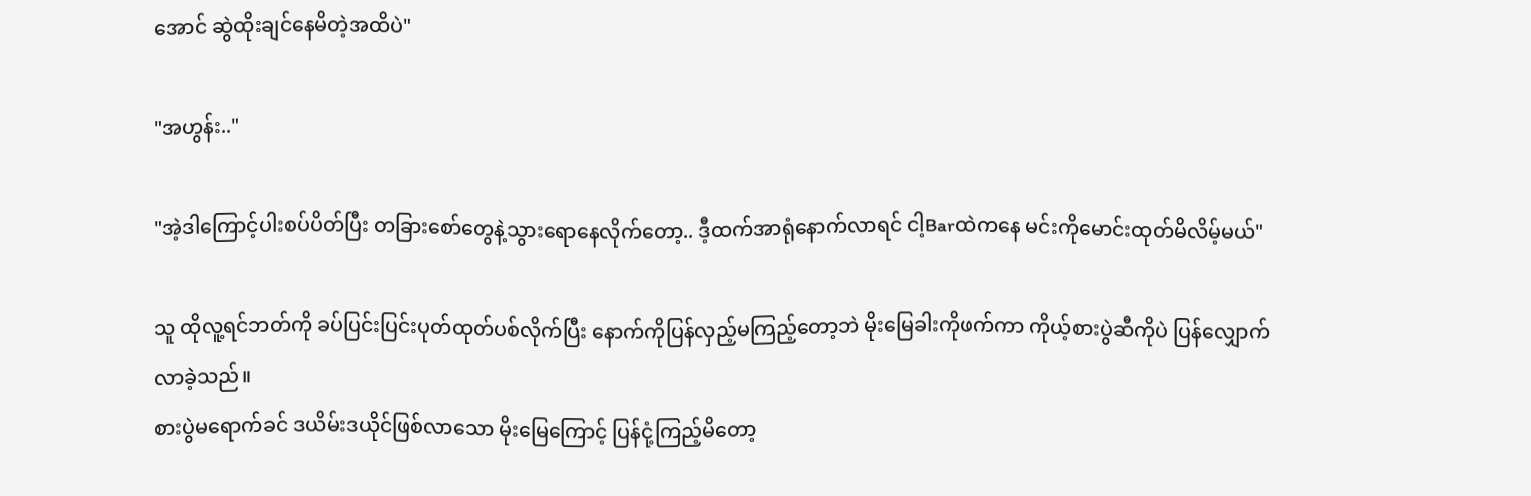အောင် ဆွဲထိုးချင်နေမိတဲ့အထိပဲ"

"အဟွန်း.."

"အဲ့ဒါကြောင့်ပါးစပ်ပိတ်ပြီး တခြားစော်တွေနဲ့သွားရောနေလိုက်တော့.. ဒီ့ထက်အာရုံနောက်လာရင် ငါ့Barထဲကနေ မင်းကိုမောင်းထုတ်မိလိမ့်မယ်"

သူ ထိုလူ့ရင်ဘတ်ကို ခပ်ပြင်းပြင်းပုတ်ထုတ်ပစ်လိုက်ပြီး နောက်ကိုပြန်လှည့်မကြည့်တော့ဘဲ မိုးမြေခါးကိုဖက်ကာ ကိုယ့်စားပွဲဆီကိုပဲ ပြန်လျှောက်လာခဲ့သည်။
စားပွဲမရောက်ခင် ဒယိမ်းဒယိုင်ဖြစ်လာသော မိုးမြေကြောင့် ပြန်ငုံ့ကြည့်မိတော့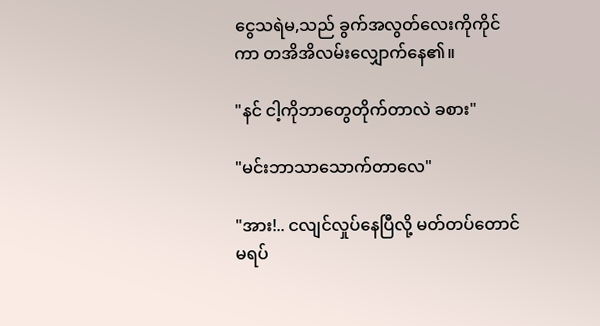ငွေသရဲမ,သည် ခွက်အလွတ်လေးကိုကိုင်ကာ တအိအိလမ်းလျှောက်နေ၏။

"နင် ငါ့ကိုဘာတွေတိုက်တာလဲ ခစား"

"မင်းဘာသာသောက်တာလေ"

"အား!.. ငလျင်လှုပ်နေပြီလို့ မတ်တပ်တောင်မရပ်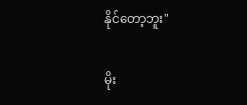နိုင်တော့ဘူး"

မိုး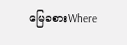မြေခစားWhere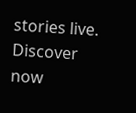stories live. Discover now